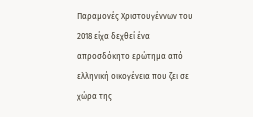Παραμονές Χριστουγέννων του 2018 είχα δεχθεί ένα απροσδόκητο ερώτημα από ελληνική οικογένεια που ζει σε χώρα της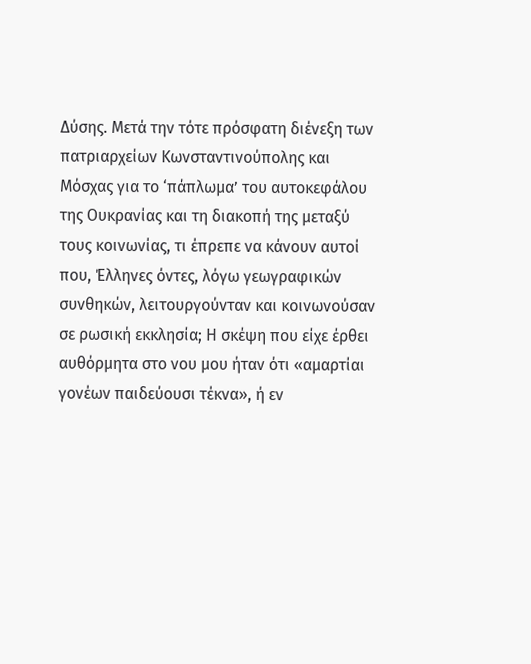Δύσης. Μετά την τότε πρόσφατη διένεξη των πατριαρχείων Κωνσταντινούπολης και Μόσχας για το ‘πάπλωμα’ του αυτοκεφάλου της Ουκρανίας και τη διακοπή της μεταξύ τους κοινωνίας, τι έπρεπε να κάνουν αυτοί που, Έλληνες όντες, λόγω γεωγραφικών συνθηκών, λειτουργούνταν και κοινωνούσαν σε ρωσική εκκλησία; Η σκέψη που είχε έρθει αυθόρμητα στο νου μου ήταν ότι «αμαρτίαι γονέων παιδεύουσι τέκνα», ή εν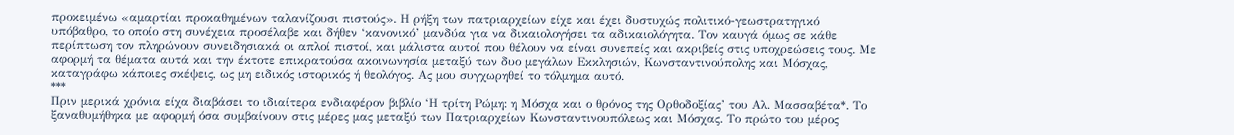προκειμένω «αμαρτίαι προκαθημένων ταλανίζουσι πιστούς». Η ρήξη των πατριαρχείων είχε και έχει δυστυχώς πολιτικό-γεωστρατηγικό υπόβαθρο, το οποίο στη συνέχεια προσέλαβε και δήθεν ‘κανονικό’ μανδύα για να δικαιολογήσει τα αδικαιολόγητα. Τον καυγά όμως σε κάθε περίπτωση τον πληρώνουν συνειδησιακά οι απλοί πιστοί, και μάλιστα αυτοί που θέλουν να είναι συνεπείς και ακριβείς στις υποχρεώσεις τους. Με αφορμή τα θέματα αυτά και την έκτοτε επικρατούσα ακοινωνησία μεταξύ των δυο μεγάλων Εκκλησιών, Κωνσταντινούπολης και Μόσχας, καταγράφω κάποιες σκέψεις, ως μη ειδικός ιστορικός ή θεολόγος. Ας μου συγχωρηθεί το τόλμημα αυτό.
***
Πριν μερικά χρόνια είχα διαβάσει το ιδιαίτερα ενδιαφέρον βιβλίο ‘Η τρίτη Ρώμη: η Μόσχα και ο θρόνος της Ορθοδοξίας’ του Αλ. Μασσαβέτα*. Το ξαναθυμήθηκα με αφορμή όσα συμβαίνουν στις μέρες μας μεταξύ των Πατριαρχείων Κωνσταντινουπόλεως και Μόσχας. Το πρώτο του μέρος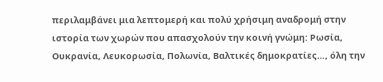περιλαμβάνει μια λεπτομερή και πολύ χρήσιμη αναδρομή στην ιστορία των χωρών που απασχολούν την κοινή γνώμη: Ρωσία, Ουκρανία, Λευκορωσία, Πολωνία, Βαλτικές δημοκρατίες…, όλη την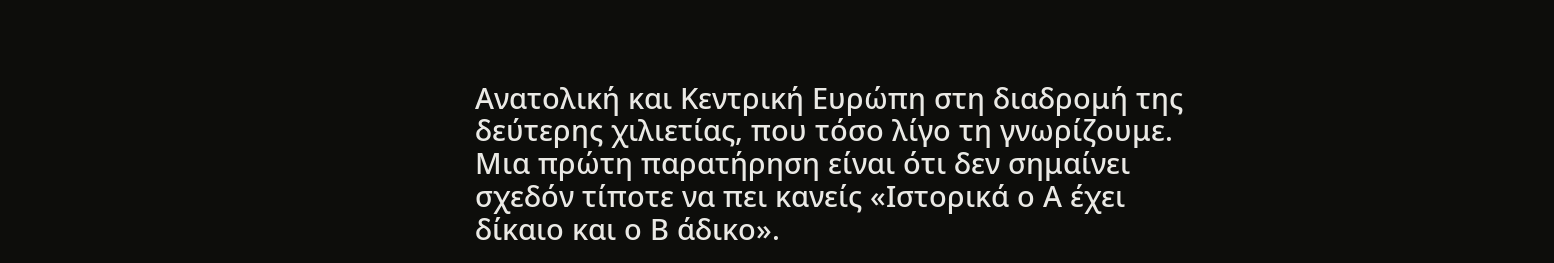Ανατολική και Κεντρική Ευρώπη στη διαδρομή της δεύτερης χιλιετίας, που τόσο λίγο τη γνωρίζουμε. Μια πρώτη παρατήρηση είναι ότι δεν σημαίνει σχεδόν τίποτε να πει κανείς «Ιστορικά ο Α έχει δίκαιο και ο Β άδικο».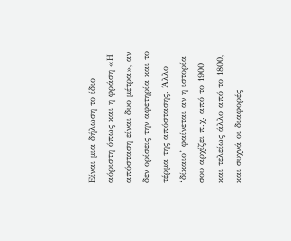Είναι μια δήλωση το ίδιο αόριστη όπως και η φράση «Η απόσταση είναι δυο μέτρα», αν δεν ορίσεις την αφετηρία και το τέρμα της απόστασης. Άλλο ‘δίκαιο’ φαίνεται αν η ιστορία σου αρχίζει π.χ. από το 1900 και τελείως άλλο από το 1800, και συχνά οι διαφορές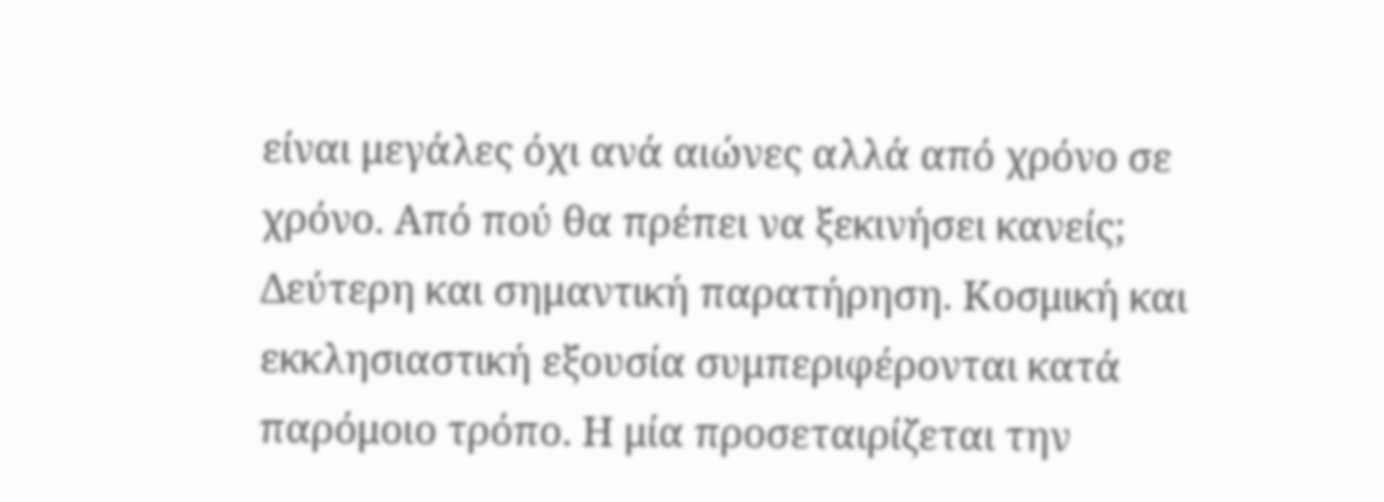είναι μεγάλες όχι ανά αιώνες αλλά από χρόνο σε χρόνο. Από πού θα πρέπει να ξεκινήσει κανείς;
Δεύτερη και σημαντική παρατήρηση. Κοσμική και εκκλησιαστική εξουσία συμπεριφέρονται κατά παρόμοιο τρόπο. Η μία προσεταιρίζεται την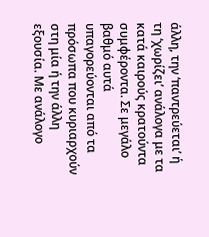άλλη, την ‘παντρεύεται’ ή τη ‘χωρίζει’ ανάλογα με τα κατά καιρούς κρατούντα συμφέροντα. Σε μεγάλο βαθμό αυτά υπαγορεύονται από τα πρόσωπα που κυριαρχούν στη μία ή την άλλη εξουσία. Με ανάλογο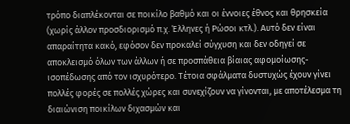τρόπο διαπλέκονται σε ποικίλο βαθμό και οι έννοιες έθνος και θρησκεία (χωρίς άλλον προσδιορισμό π.χ. Έλληνες ή Ρώσοι κτλ.). Αυτό δεν είναι απαραίτητα κακό, εφόσον δεν προκαλεί σύγχυση και δεν οδηγεί σε αποκλεισμό όλων των άλλων ή σε προσπάθεια βίαιας αφομοίωσης-ισοπέδωσης από τον ισχυρότερο. Τέτοια σφάλματα δυστυχώς έχουν γίνει πολλές φορές σε πολλές χώρες και συνεχίζουν να γίνονται, με αποτέλεσμα τη διαιώνιση ποικίλων διχασμών και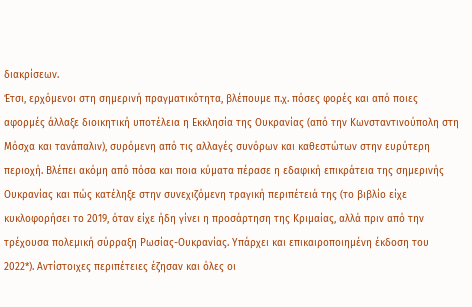διακρίσεων.
Έτσι, ερχόμενοι στη σημερινή πραγματικότητα, βλέπουμε π.χ. πόσες φορές και από ποιες αφορμές άλλαξε διοικητική υποτέλεια η Εκκλησία της Ουκρανίας (από την Κωνσταντινούπολη στη Μόσχα και τανάπαλιν), συρόμενη από τις αλλαγές συνόρων και καθεστώτων στην ευρύτερη περιοχή. Βλέπει ακόμη από πόσα και ποια κύματα πέρασε η εδαφική επικράτεια της σημερινής Ουκρανίας και πώς κατέληξε στην συνεχιζόμενη τραγική περιπέτειά της (το βιβλίο είχε κυκλοφορήσει το 2019, όταν είχε ήδη γίνει η προσάρτηση της Κριμαίας, αλλά πριν από την τρέχουσα πολεμική σύρραξη Ρωσίας-Ουκρανίας. Υπάρχει και επικαιροποιημένη έκδοση του 2022*). Αντίστοιχες περιπέτειες έζησαν και όλες οι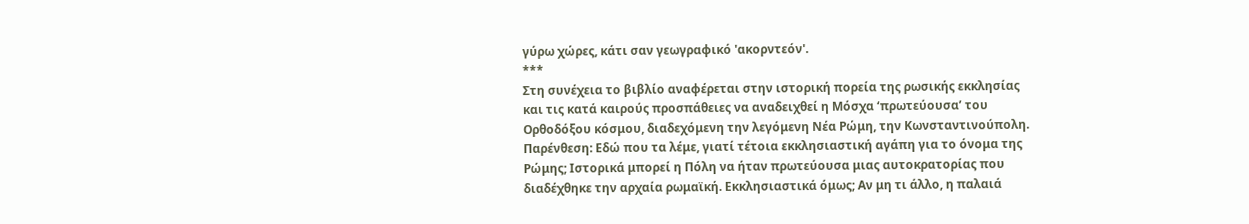γύρω χώρες, κάτι σαν γεωγραφικό 'ακορντεόν'.
***
Στη συνέχεια το βιβλίο αναφέρεται στην ιστορική πορεία της ρωσικής εκκλησίας και τις κατά καιρούς προσπάθειες να αναδειχθεί η Μόσχα ‘πρωτεύουσα’ του Ορθοδόξου κόσμου, διαδεχόμενη την λεγόμενη Νέα Ρώμη, την Κωνσταντινούπολη. Παρένθεση: Εδώ που τα λέμε, γιατί τέτοια εκκλησιαστική αγάπη για το όνομα της Ρώμης; Ιστορικά μπορεί η Πόλη να ήταν πρωτεύουσα μιας αυτοκρατορίας που διαδέχθηκε την αρχαία ρωμαϊκή. Εκκλησιαστικά όμως; Αν μη τι άλλο, η παλαιά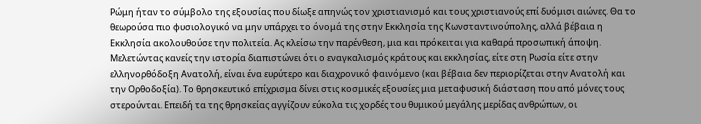Ρώμη ήταν το σύμβολο της εξουσίας που δίωξε απηνώς τον χριστιανισμό και τους χριστιανούς επί δυόμισι αιώνες. Θα το θεωρούσα πιο φυσιολογικό να μην υπάρχει το όνομά της στην Εκκλησία της Κωνσταντινούπολης, αλλά βέβαια η Εκκλησία ακολουθούσε την πολιτεία. Ας κλείσω την παρένθεση, μια και πρόκειται για καθαρά προσωπική άποψη.
Μελετώντας κανείς την ιστορία διαπιστώνει ότι ο εναγκαλισμός κράτους και εκκλησίας, είτε στη Ρωσία είτε στην ελληνορθόδοξη Ανατολή, είναι ένα ευρύτερο και διαχρονικό φαινόμενο (και βέβαια δεν περιορίζεται στην Ανατολή και την Ορθοδοξία). Το θρησκευτικό επίχρισμα δίνει στις κοσμικές εξουσίες μια μεταφυσική διάσταση που από μόνες τους στερούνται. Επειδή τα της θρησκείας αγγίζουν εύκολα τις χορδές του θυμικού μεγάλης μερίδας ανθρώπων, οι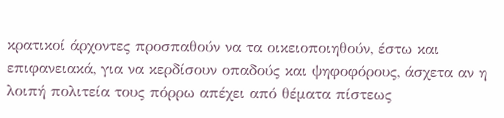κρατικοί άρχοντες προσπαθούν να τα οικειοποιηθούν, έστω και επιφανειακά, για να κερδίσουν οπαδούς και ψηφοφόρους, άσχετα αν η λοιπή πολιτεία τους πόρρω απέχει από θέματα πίστεως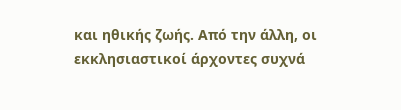και ηθικής ζωής. Από την άλλη, οι εκκλησιαστικοί άρχοντες συχνά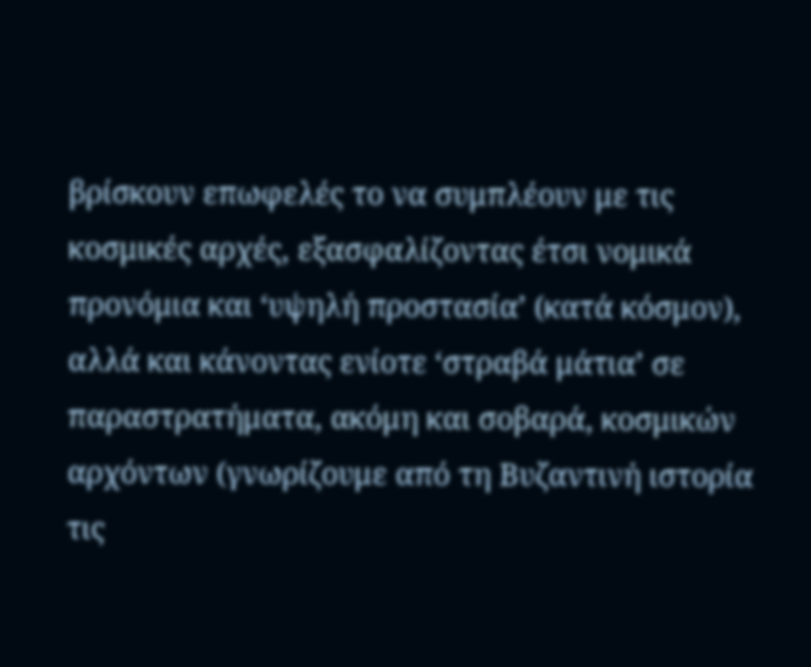βρίσκουν επωφελές το να συμπλέουν με τις κοσμικές αρχές, εξασφαλίζοντας έτσι νομικά προνόμια και ‘υψηλή προστασία’ (κατά κόσμον), αλλά και κάνοντας ενίοτε ‘στραβά μάτια’ σε παραστρατήματα, ακόμη και σοβαρά, κοσμικών αρχόντων (γνωρίζουμε από τη Βυζαντινή ιστορία τις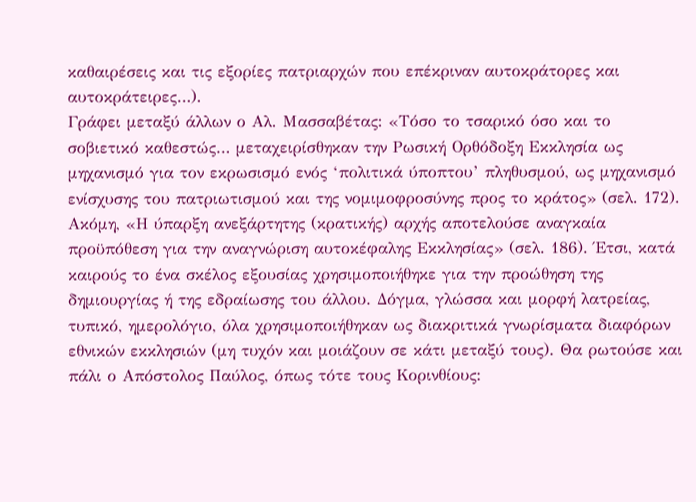καθαιρέσεις και τις εξορίες πατριαρχών που επέκριναν αυτοκράτορες και αυτοκράτειρες…).
Γράφει μεταξύ άλλων ο Αλ. Μασσαβέτας: «Τόσο το τσαρικό όσο και το σοβιετικό καθεστώς… μεταχειρίσθηκαν την Ρωσική Ορθόδοξη Εκκλησία ως μηχανισμό για τον εκρωσισμό ενός ‘πολιτικά ύποπτου’ πληθυσμού, ως μηχανισμό ενίσχυσης του πατριωτισμού και της νομιμοφροσύνης προς το κράτος» (σελ. 172). Ακόμη, «Η ύπαρξη ανεξάρτητης (κρατικής) αρχής αποτελούσε αναγκαία προϋπόθεση για την αναγνώριση αυτοκέφαλης Εκκλησίας» (σελ. 186). Έτσι, κατά καιρούς το ένα σκέλος εξουσίας χρησιμοποιήθηκε για την προώθηση της δημιουργίας ή της εδραίωσης του άλλου. Δόγμα, γλώσσα και μορφή λατρείας, τυπικό, ημερολόγιο, όλα χρησιμοποιήθηκαν ως διακριτικά γνωρίσματα διαφόρων εθνικών εκκλησιών (μη τυχόν και μοιάζουν σε κάτι μεταξύ τους). Θα ρωτούσε και πάλι ο Απόστολος Παύλος, όπως τότε τους Κορινθίους: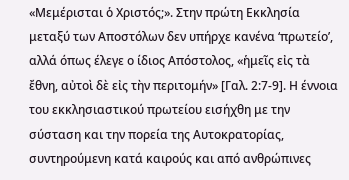«Μεμέρισται ὁ Χριστός;». Στην πρώτη Εκκλησία μεταξύ των Αποστόλων δεν υπήρχε κανένα ‘πρωτείο’, αλλά όπως έλεγε ο ίδιος Απόστολος, «ἡμεῖς εἰς τὰ ἔθνη, αὐτοὶ δὲ εἰς τὴν περιτομήν» [Γαλ. 2:7-9]. Η έννοια του εκκλησιαστικού πρωτείου εισήχθη με την σύσταση και την πορεία της Αυτοκρατορίας, συντηρούμενη κατά καιρούς και από ανθρώπινες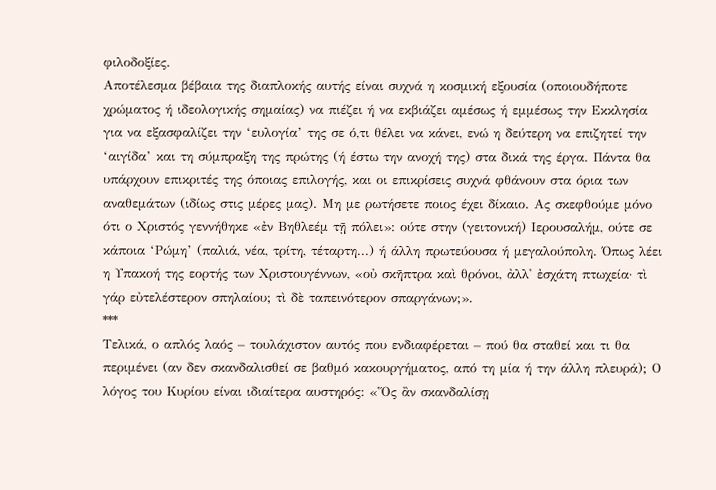φιλοδοξίες.
Αποτέλεσμα βέβαια της διαπλοκής αυτής είναι συχνά η κοσμική εξουσία (οποιουδήποτε χρώματος ή ιδεολογικής σημαίας) να πιέζει ή να εκβιάζει αμέσως ή εμμέσως την Εκκλησία για να εξασφαλίζει την ‘ευλογία’ της σε ό,τι θέλει να κάνει, ενώ η δεύτερη να επιζητεί την ‘αιγίδα’ και τη σύμπραξη της πρώτης (ή έστω την ανοχή της) στα δικά της έργα. Πάντα θα υπάρχουν επικριτές της όποιας επιλογής, και οι επικρίσεις συχνά φθάνουν στα όρια των αναθεμάτων (ιδίως στις μέρες μας). Μη με ρωτήσετε ποιος έχει δίκαιο. Ας σκεφθούμε μόνο ότι ο Χριστός γεννήθηκε «ἐν Βηθλεέμ τῇ πόλει»: ούτε στην (γειτονική) Ιερουσαλήμ, ούτε σε κάποια ‘Ρώμη’ (παλιά, νέα, τρίτη, τέταρτη...) ή άλλη πρωτεύουσα ή μεγαλούπολη. Όπως λέει η Υπακοή της εορτής των Χριστουγέννων, «οὐ σκῆπτρα καὶ θρόνοι, ἀλλ' ἐσχάτη πτωχεία· τὶ γάρ εὐτελέστερον σπηλαίου; τὶ δὲ ταπεινότερον σπαργάνων;».
***
Τελικά, ο απλός λαός – τουλάχιστον αυτός που ενδιαφέρεται – πού θα σταθεί και τι θα περιμένει (αν δεν σκανδαλισθεί σε βαθμό κακουργήματος, από τη μία ή την άλλη πλευρά); Ο λόγος του Κυρίου είναι ιδιαίτερα αυστηρός: «Ὅς ἂν σκανδαλίσῃ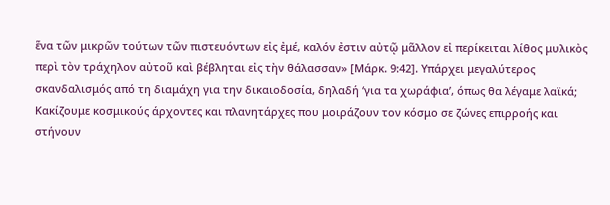ἕνα τῶν μικρῶν τούτων τῶν πιστευόντων εἰς ἐμέ, καλόν ἐστιν αὐτῷ μᾶλλον εἰ περίκειται λίθος μυλικὸς περὶ τὸν τράχηλον αὐτοῦ καὶ βέβληται εἰς τὴν θάλασσαν» [Μάρκ. 9:42]. Υπάρχει μεγαλύτερος σκανδαλισμός από τη διαμάχη για την δικαιοδοσία, δηλαδή ‘για τα χωράφια’, όπως θα λέγαμε λαϊκά; Κακίζουμε κοσμικούς άρχοντες και πλανητάρχες που μοιράζουν τον κόσμο σε ζώνες επιρροής και στήνουν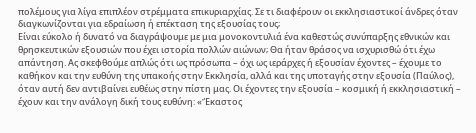πολέμους για λίγα επιπλέον στρέμματα επικυριαρχίας. Σε τι διαφέρουν οι εκκλησιαστικοί άνδρες όταν διαγκωνίζονται για εδραίωση ή επέκταση της εξουσίας τους;
Είναι εύκολο ή δυνατό να διαγράψουμε με μια μονοκοντυλιά ένα καθεστώς συνύπαρξης εθνικών και θρησκευτικών εξουσιών που έχει ιστορία πολλών αιώνων; Θα ήταν θράσος να ισχυρισθώ ότι έχω απάντηση. Ας σκεφθούμε απλώς ότι ως πρόσωπα – όχι ως ιεράρχες ή εξουσίαν έχοντες – έχουμε το καθήκον και την ευθύνη της υπακοής στην Εκκλησία, αλλά και της υποταγής στην εξουσία (Παύλος), όταν αυτή δεν αντιβαίνει ευθέως στην πίστη μας. Οι έχοντες την εξουσία – κοσμική ή εκκλησιαστική – έχουν και την ανάλογη δική τους ευθύνη: «Ἔκαστος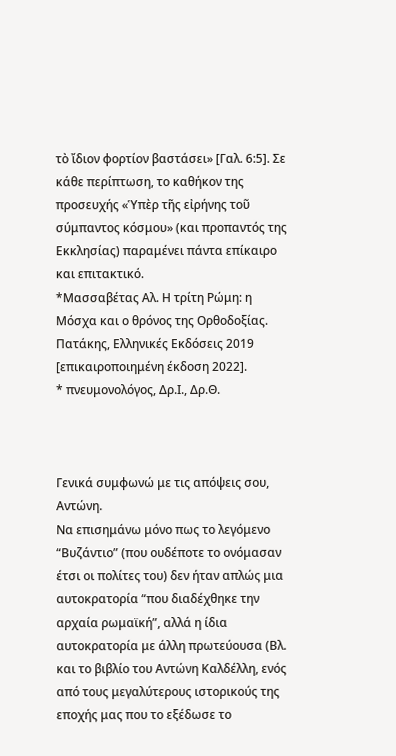τὸ ἴδιον φορτίον βαστάσει» [Γαλ. 6:5]. Σε κάθε περίπτωση, το καθήκον της προσευχής «Ὑπὲρ τῆς εἰρήνης τοῦ σύμπαντος κόσμου» (και προπαντός της Εκκλησίας) παραμένει πάντα επίκαιρο και επιτακτικό.
*Μασσαβέτας Αλ. Η τρίτη Ρώμη: η Μόσχα και ο θρόνος της Ορθοδοξίας. Πατάκης, Ελληνικές Εκδόσεις 2019 [επικαιροποιημένη έκδοση 2022].
* πνευμονολόγος, Δρ.Ι., Δρ.Θ.



Γενικά συμφωνώ με τις απόψεις σου, Αντώνη.
Να επισημάνω μόνο πως το λεγόμενο “Βυζάντιο” (που ουδέποτε το ονόμασαν έτσι οι πολίτες του) δεν ήταν απλώς μια αυτοκρατορία “που διαδέχθηκε την αρχαία ρωμαϊκή”, αλλά η ίδια αυτοκρατορία με άλλη πρωτεύουσα (Βλ. και το βιβλίο του Αντώνη Καλδέλλη, ενός από τους μεγαλύτερους ιστορικούς της εποχής μας που το εξέδωσε το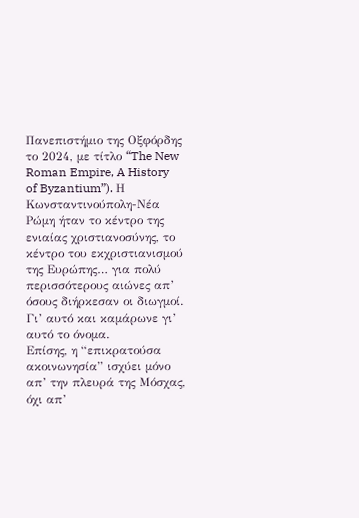Πανεπιστήμιο της Οξφόρδης το 2024, με τίτλο “The New Roman Empire, A History of Byzantium”). Η Κωνσταντινούπολη-Νέα Ρώμη ήταν το κέντρο της ενιαίας χριστιανοσύνης, το κέντρο του εκχριστιανισμού της Ευρώπης… για πολύ περισσότερους αιώνες απ’ όσους διήρκεσαν οι διωγμοί. Γι’ αυτό και καμάρωνε γι’ αυτό το όνομα.
Επίσης, η “επικρατούσα ακοινωνησία” ισχύει μόνο απ’ την πλευρά της Μόσχας, όχι απ’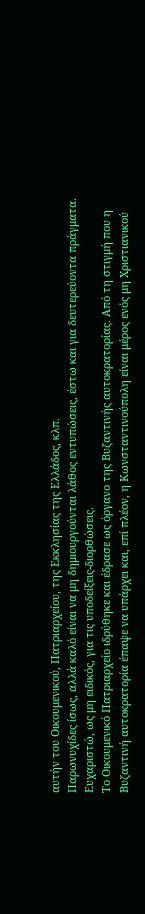αυτήν του Οικουμενικού, Πατριαρχείου, της Εκκλησίας της Ελλάδος, κλπ.
Παρωνυχίδες ίσως, αλλά καλό είναι να μη δημιουργούνται λάθος εντυπώσεις, έστω και για δευτερεύοντα πράγματα.
Ευχαριστώ, ως μη ειδικός, για τις υποδείξεις-διορθώσεις.
Το Οικουμενικό Πατριαρχείο ιδρύθηκε και έδρασε ως όργανο της Βυζαντινής αυτοκρατορίας. Από τη στιγμή που η Βυζαντινή αυτοκρατορία έπαψε να υπάρχει και, επί πλέον, η Κωνσταντινούπολη είναι μέρος ενός μη Χριστιανικού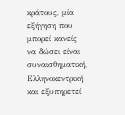κράτους, μία εξήγηση που μπορεί κανείς να δώσει είναι συναισθηματική, Ελληνοκεντρική και εξυπηρετεί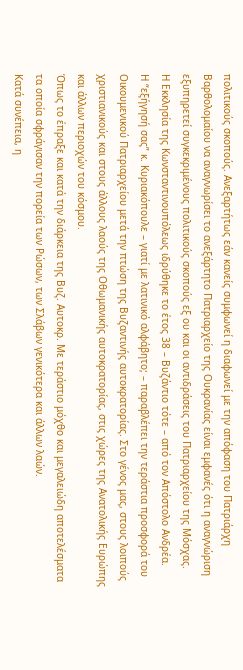πολιτικούς σκοπούς. Ανεξαρτήτως εάν κανείς συμφωνεί η διαφωνεί με την απόφαση του Πατριάρχη Βαρθολομαίου να αναγνωρίσει το ανεξάρτητο Πατριαρχείο της Ουκρανίας είναι εμφανές ότι η αναγνώριση εξυπηρετεί συγκεκριμένους πολιτικούς σκοπούς εξ ου και οι αντιδράσεις του Πατριαρχείου της Μόσχας.
Η Εκκλησία της Κωνσταντινουπόλεως ιδρύθηκε το έτος 38 – Βυζάντιο τότε – από τον Απόστολο Ανδρέα.
Η “εξήγησή σας” κ. Κυριακόπουλε – γιατί με λατινικό αλφάβητο; – παραβλέπει την τεράστια προσφορά του Οικουμενικού Πατριαρχείου μετά την πτώση της Βυζαντινής αυτοκρατορίας. Στο γένος μας, στους λοιπούς χριστιανικούς και στους άλλους λαούς της Οθωμανικής αυτοκρατορίας, στις χώρες της Ανατολικής Ευρώπης και άλλων περιοχών του κόσμου.
Όπως το έπραξε και κατά την διάρκεια της Βυζ. Αυτοκρ. Με τεράστιο μόχθο και μεγαλειώδη αποτελέσματα τα οποία σφράγισαν την πορεία των Ρώσων, των Σλάβων γενικότερα και άλλων λαών.
Κατά συνέπεια, η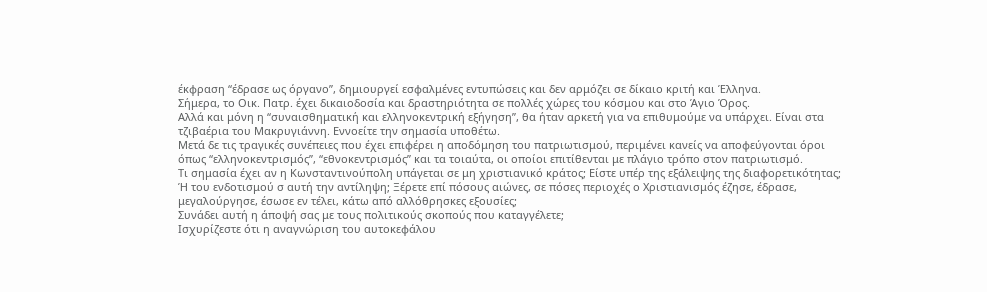έκφραση “έδρασε ως όργανο”, δημιουργεί εσφαλμένες εντυπώσεις και δεν αρμόζει σε δίκαιο κριτή και Έλληνα.
Σήμερα, το Οικ. Πατρ. έχει δικαιοδοσία και δραστηριότητα σε πολλές χώρες του κόσμου και στο Άγιο Όρος.
Αλλά και μόνη η “συναισθηματική και ελληνοκεντρική εξήγηση”, θα ήταν αρκετή για να επιθυμούμε να υπάρχει. Είναι στα τζιβαέρια του Μακρυγιάννη. Εννοείτε την σημασία υποθέτω.
Μετά δε τις τραγικές συνέπειες που έχει επιφέρει η αποδόμηση του πατριωτισμού, περιμένει κανείς να αποφεύγονται όροι όπως “ελληνοκεντρισμός”, “εθνοκεντρισμός” και τα τοιαύτα, οι οποίοι επιτίθενται με πλάγιο τρόπο στον πατριωτισμό.
Τι σημασία έχει αν η Κωνσταντινούπολη υπάγεται σε μη χριστιανικό κράτος; Είστε υπέρ της εξάλειψης της διαφορετικότητας; Ή του ενδοτισμού σ αυτή την αντίληψη; Ξέρετε επί πόσους αιώνες, σε πόσες περιοχές ο Χριστιανισμός έζησε, έδρασε, μεγαλούργησε, έσωσε εν τέλει, κάτω από αλλόθρησκες εξουσίες;
Συνάδει αυτή η άποψή σας με τους πολιτικούς σκοπούς που καταγγέλετε;
Ισχυρίζεστε ότι η αναγνώριση του αυτοκεφάλου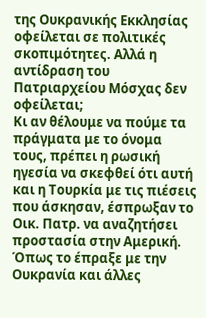της Ουκρανικής Εκκλησίας οφείλεται σε πολιτικές σκοπιμότητες. Αλλά η αντίδραση του Πατριαρχείου Μόσχας δεν οφείλεται;
Κι αν θέλουμε να πούμε τα πράγματα με το όνομα τους, πρέπει η ρωσική ηγεσία να σκεφθεί ότι αυτή και η Τουρκία με τις πιέσεις που άσκησαν, έσπρωξαν το Οικ. Πατρ. να αναζητήσει προστασία στην Αμερική.
Όπως το έπραξε με την Ουκρανία και άλλες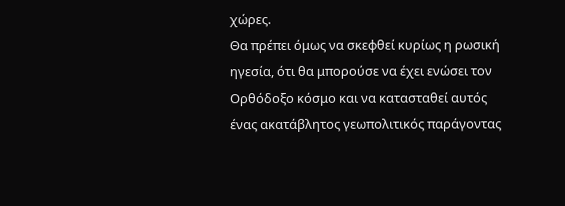χώρες.
Θα πρέπει όμως να σκεφθεί κυρίως η ρωσική ηγεσία, ότι θα μπορούσε να έχει ενώσει τον Ορθόδοξο κόσμο και να κατασταθεί αυτός ένας ακατάβλητος γεωπολιτικός παράγοντας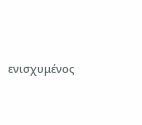ενισχυμένος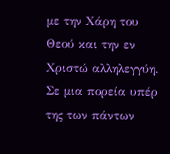με την Χάρη του Θεού και την εν Χριστώ αλληλεγγύη.
Σε μια πορεία υπέρ της των πάντων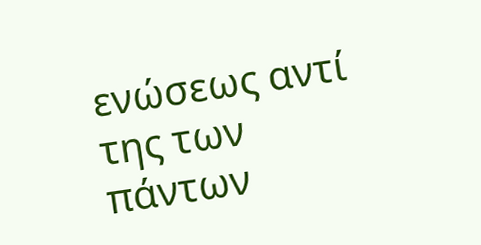ενώσεως αντί της των πάντων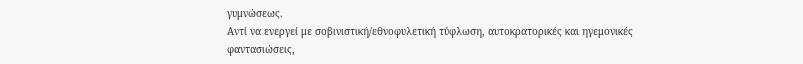γυμνώσεως.
Αντί να ενεργεί με σοβινιστική/εθνοφυλετική τύφλωση, αυτοκρατορικές και ηγεμονικές φαντασιώσεις,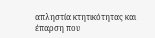απληστία κτητικότητας και έπαρση που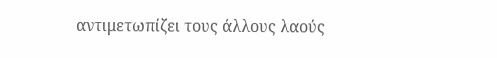αντιμετωπίζει τους άλλους λαούς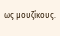ως μουζίκους.